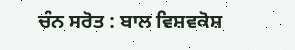ਚੰਨ ਸਰੋਤ : ਬਾਲ ਵਿਸ਼ਵਕੋਸ਼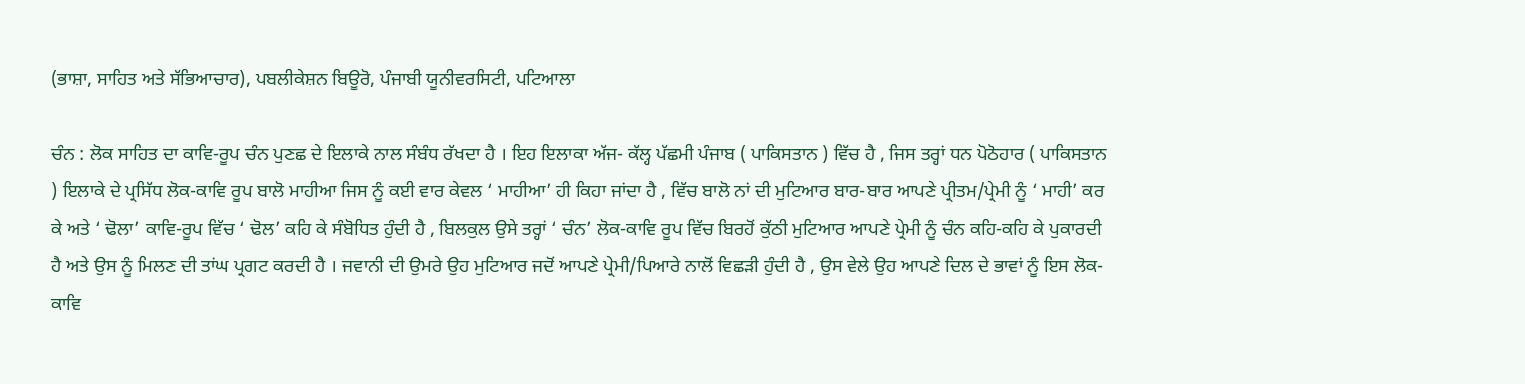(ਭਾਸ਼ਾ, ਸਾਹਿਤ ਅਤੇ ਸੱਭਿਆਚਾਰ), ਪਬਲੀਕੇਸ਼ਨ ਬਿਊਰੋ, ਪੰਜਾਬੀ ਯੂਨੀਵਰਸਿਟੀ, ਪਟਿਆਲਾ

ਚੰਨ : ਲੋਕ ਸਾਹਿਤ ਦਾ ਕਾਵਿ-ਰੂਪ ਚੰਨ ਪੁਣਛ ਦੇ ਇਲਾਕੇ ਨਾਲ ਸੰਬੰਧ ਰੱਖਦਾ ਹੈ । ਇਹ ਇਲਾਕਾ ਅੱਜ- ਕੱਲ੍ਹ ਪੱਛਮੀ ਪੰਜਾਬ ( ਪਾਕਿਸਤਾਨ ) ਵਿੱਚ ਹੈ , ਜਿਸ ਤਰ੍ਹਾਂ ਧਨ ਪੋਠੋਹਾਰ ( ਪਾਕਿਸਤਾਨ ) ਇਲਾਕੇ ਦੇ ਪ੍ਰਸਿੱਧ ਲੋਕ-ਕਾਵਿ ਰੂਪ ਬਾਲੋ ਮਾਹੀਆ ਜਿਸ ਨੂੰ ਕਈ ਵਾਰ ਕੇਵਲ ‘ ਮਾਹੀਆ’ ਹੀ ਕਿਹਾ ਜਾਂਦਾ ਹੈ , ਵਿੱਚ ਬਾਲੋ ਨਾਂ ਦੀ ਮੁਟਿਆਰ ਬਾਰ-ਬਾਰ ਆਪਣੇ ਪ੍ਰੀਤਮ/ਪ੍ਰੇਮੀ ਨੂੰ ‘ ਮਾਹੀ’ ਕਰ ਕੇ ਅਤੇ ‘ ਢੋਲਾ’ ਕਾਵਿ-ਰੂਪ ਵਿੱਚ ‘ ਢੋਲ’ ਕਹਿ ਕੇ ਸੰਬੋਧਿਤ ਹੁੰਦੀ ਹੈ , ਬਿਲਕੁਲ ਉਸੇ ਤਰ੍ਹਾਂ ‘ ਚੰਨ’ ਲੋਕ-ਕਾਵਿ ਰੂਪ ਵਿੱਚ ਬਿਰਹੋਂ ਕੁੱਠੀ ਮੁਟਿਆਰ ਆਪਣੇ ਪ੍ਰੇਮੀ ਨੂੰ ਚੰਨ ਕਹਿ-ਕਹਿ ਕੇ ਪੁਕਾਰਦੀ ਹੈ ਅਤੇ ਉਸ ਨੂੰ ਮਿਲਣ ਦੀ ਤਾਂਘ ਪ੍ਰਗਟ ਕਰਦੀ ਹੈ । ਜਵਾਨੀ ਦੀ ਉਮਰੇ ਉਹ ਮੁਟਿਆਰ ਜਦੋਂ ਆਪਣੇ ਪ੍ਰੇਮੀ/ਪਿਆਰੇ ਨਾਲੋਂ ਵਿਛੜੀ ਹੁੰਦੀ ਹੈ , ਉਸ ਵੇਲੇ ਉਹ ਆਪਣੇ ਦਿਲ ਦੇ ਭਾਵਾਂ ਨੂੰ ਇਸ ਲੋਕ-ਕਾਵਿ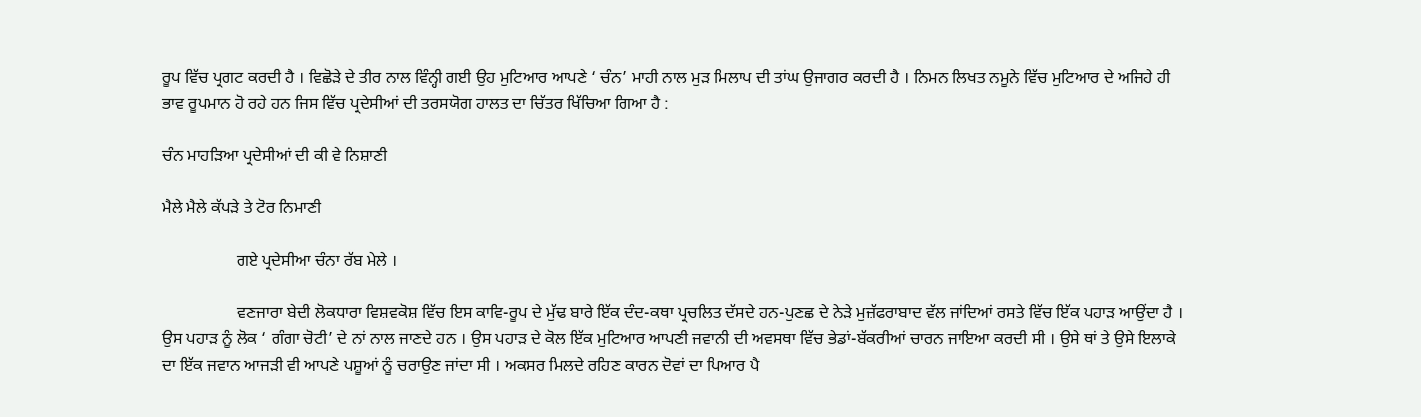ਰੂਪ ਵਿੱਚ ਪ੍ਰਗਟ ਕਰਦੀ ਹੈ । ਵਿਛੋੜੇ ਦੇ ਤੀਰ ਨਾਲ ਵਿੰਨ੍ਹੀ ਗਈ ਉਹ ਮੁਟਿਆਰ ਆਪਣੇ ‘ ਚੰਨ’ ਮਾਹੀ ਨਾਲ ਮੁੜ ਮਿਲਾਪ ਦੀ ਤਾਂਘ ਉਜਾਗਰ ਕਰਦੀ ਹੈ । ਨਿਮਨ ਲਿਖਤ ਨਮੂਨੇ ਵਿੱਚ ਮੁਟਿਆਰ ਦੇ ਅਜਿਹੇ ਹੀ ਭਾਵ ਰੂਪਮਾਨ ਹੋ ਰਹੇ ਹਨ ਜਿਸ ਵਿੱਚ ਪ੍ਰਦੇਸੀਆਂ ਦੀ ਤਰਸਯੋਗ ਹਾਲਤ ਦਾ ਚਿੱਤਰ ਖਿੱਚਿਆ ਗਿਆ ਹੈ :

ਚੰਨ ਮਾਹੜਿਆ ਪ੍ਰਦੇਸੀਆਂ ਦੀ ਕੀ ਵੇ ਨਿਸ਼ਾਣੀ

ਮੈਲੇ ਮੈਲੇ ਕੱਪੜੇ ਤੇ ਟੋਰ ਨਿਮਾਣੀ

                  ਗਏ ਪ੍ਰਦੇਸੀਆ ਚੰਨਾ ਰੱਬ ਮੇਲੇ ।

                  ਵਣਜਾਰਾ ਬੇਦੀ ਲੋਕਧਾਰਾ ਵਿਸ਼ਵਕੋਸ਼ ਵਿੱਚ ਇਸ ਕਾਵਿ-ਰੂਪ ਦੇ ਮੁੱਢ ਬਾਰੇ ਇੱਕ ਦੰਦ-ਕਥਾ ਪ੍ਰਚਲਿਤ ਦੱਸਦੇ ਹਨ-ਪੁਣਛ ਦੇ ਨੇੜੇ ਮੁਜ਼ੱਫਰਾਬਾਦ ਵੱਲ ਜਾਂਦਿਆਂ ਰਸਤੇ ਵਿੱਚ ਇੱਕ ਪਹਾੜ ਆਉਂਦਾ ਹੈ । ਉਸ ਪਹਾੜ ਨੂੰ ਲੋਕ ‘ ਗੰਗਾ ਚੋਟੀ’ ਦੇ ਨਾਂ ਨਾਲ ਜਾਣਦੇ ਹਨ । ਉਸ ਪਹਾੜ ਦੇ ਕੋਲ ਇੱਕ ਮੁਟਿਆਰ ਆਪਣੀ ਜਵਾਨੀ ਦੀ ਅਵਸਥਾ ਵਿੱਚ ਭੇਡਾਂ-ਬੱਕਰੀਆਂ ਚਾਰਨ ਜਾਇਆ ਕਰਦੀ ਸੀ । ਉਸੇ ਥਾਂ ਤੇ ਉਸੇ ਇਲਾਕੇ ਦਾ ਇੱਕ ਜਵਾਨ ਆਜੜੀ ਵੀ ਆਪਣੇ ਪਸ਼ੂਆਂ ਨੂੰ ਚਰਾਉਣ ਜਾਂਦਾ ਸੀ । ਅਕਸਰ ਮਿਲਦੇ ਰਹਿਣ ਕਾਰਨ ਦੋਵਾਂ ਦਾ ਪਿਆਰ ਪੈ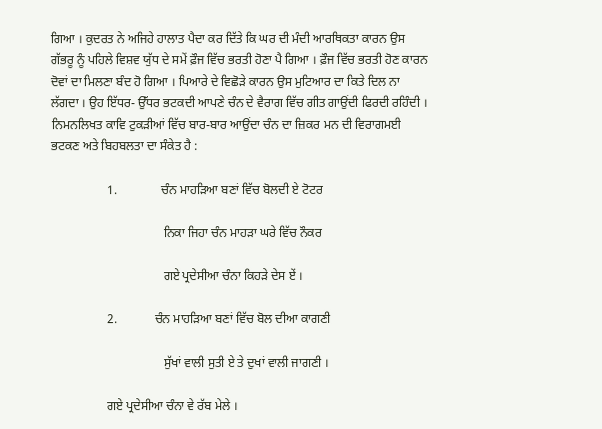ਗਿਆ । ਕੁਦਰਤ ਨੇ ਅਜਿਹੇ ਹਾਲਾਤ ਪੈਦਾ ਕਰ ਦਿੱਤੇ ਕਿ ਘਰ ਦੀ ਮੰਦੀ ਆਰਥਿਕਤਾ ਕਾਰਨ ਉਸ ਗੱਭਰੂ ਨੂੰ ਪਹਿਲੇ ਵਿਸ਼ਵ ਯੁੱਧ ਦੇ ਸਮੇਂ ਫ਼ੌਜ ਵਿੱਚ ਭਰਤੀ ਹੋਣਾ ਪੈ ਗਿਆ । ਫ਼ੌਜ ਵਿੱਚ ਭਰਤੀ ਹੋਣ ਕਾਰਨ ਦੋਵਾਂ ਦਾ ਮਿਲਣਾ ਬੰਦ ਹੋ ਗਿਆ । ਪਿਆਰੇ ਦੇ ਵਿਛੋੜੇ ਕਾਰਨ ਉਸ ਮੁਟਿਆਰ ਦਾ ਕਿਤੇ ਦਿਲ ਨਾ ਲੱਗਦਾ । ਉਹ ਇੱਧਰ- ਉੱਧਰ ਭਟਕਦੀ ਆਪਣੇ ਚੰਨ ਦੇ ਵੈਰਾਗ ਵਿੱਚ ਗੀਤ ਗਾਉਂਦੀ ਫਿਰਦੀ ਰਹਿੰਦੀ । ਨਿਮਨਲਿਖਤ ਕਾਵਿ ਟੁਕੜੀਆਂ ਵਿੱਚ ਬਾਰ-ਬਾਰ ਆਉਂਦਾ ਚੰਨ ਦਾ ਜ਼ਿਕਰ ਮਨ ਦੀ ਵਿਰਾਗਮਈ ਭਟਕਣ ਅਤੇ ਬਿਹਬਲਤਾ ਦਾ ਸੰਕੇਤ ਹੈ :

                  1.              ਚੰਨ ਮਾਹੜਿਆ ਬਣਾਂ ਵਿੱਚ ਬੋਲਦੀ ਏ ਟੋਟਰ

                                    ਨਿਕਾ ਜਿਹਾ ਚੰਨ ਮਾਹੜਾ ਘਰੇ ਵਿੱਚ ਨੌਕਰ

                                    ਗਏ ਪ੍ਰਦੇਸੀਆ ਚੰਨਾ ਕਿਹੜੇ ਦੇਸ ਏਂ ।

                  2.            ਚੰਨ ਮਾਹੜਿਆ ਬਣਾਂ ਵਿੱਚ ਬੋਲ ਦੀਆ ਕਾਗਣੀ

                                    ਸੁੱਖਾਂ ਵਾਲੀ ਸੁਤੀ ਏ ਤੇ ਦੁਖਾਂ ਵਾਲੀ ਜਾਗਣੀ ।

                  ਗਏ ਪ੍ਰਦੇਸੀਆ ਚੰਨਾ ਵੇ ਰੱਬ ਮੇਲੇ ।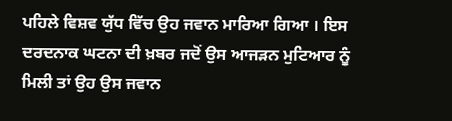ਪਹਿਲੇ ਵਿਸ਼ਵ ਯੁੱਧ ਵਿੱਚ ਉਹ ਜਵਾਨ ਮਾਰਿਆ ਗਿਆ । ਇਸ ਦਰਦਨਾਕ ਘਟਨਾ ਦੀ ਖ਼ਬਰ ਜਦੋਂ ਉਸ ਆਜੜਨ ਮੁਟਿਆਰ ਨੂੰ ਮਿਲੀ ਤਾਂ ਉਹ ਉਸ ਜਵਾਨ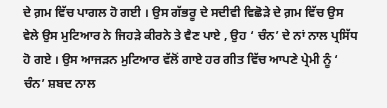ਦੇ ਗ਼ਮ ਵਿੱਚ ਪਾਗਲ ਹੋ ਗਈ । ਉਸ ਗੱਭਰੂ ਦੇ ਸਦੀਵੀ ਵਿਛੋੜੇ ਦੇ ਗ਼ਮ ਵਿੱਚ ਉਸ ਵੇਲੇ ਉਸ ਮੁਟਿਆਰ ਨੇ ਜਿਹੜੇ ਕੀਰਨੇ ਤੇ ਵੈਣ ਪਾਏ , ਉਹ ‘ ਚੰਨ’ ਦੇ ਨਾਂ ਨਾਲ ਪ੍ਰਸਿੱਧ ਹੋ ਗਏ । ਉਸ ਆਜੜਨ ਮੁਟਿਆਰ ਵੱਲੋਂ ਗਾਏ ਹਰ ਗੀਤ ਵਿੱਚ ਆਪਣੇ ਪ੍ਰੇਮੀ ਨੂੰ ‘ ਚੰਨ’ ਸ਼ਬਦ ਨਾਲ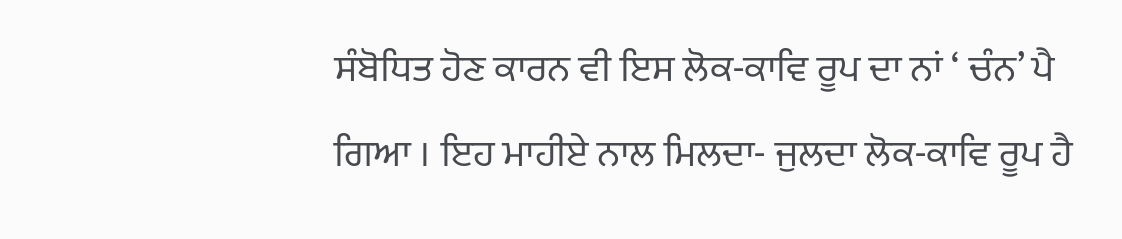ਸੰਬੋਧਿਤ ਹੋਣ ਕਾਰਨ ਵੀ ਇਸ ਲੋਕ-ਕਾਵਿ ਰੂਪ ਦਾ ਨਾਂ ‘ ਚੰਨ’ ਪੈ ਗਿਆ । ਇਹ ਮਾਹੀਏ ਨਾਲ ਮਿਲਦਾ- ਜੁਲਦਾ ਲੋਕ-ਕਾਵਿ ਰੂਪ ਹੈ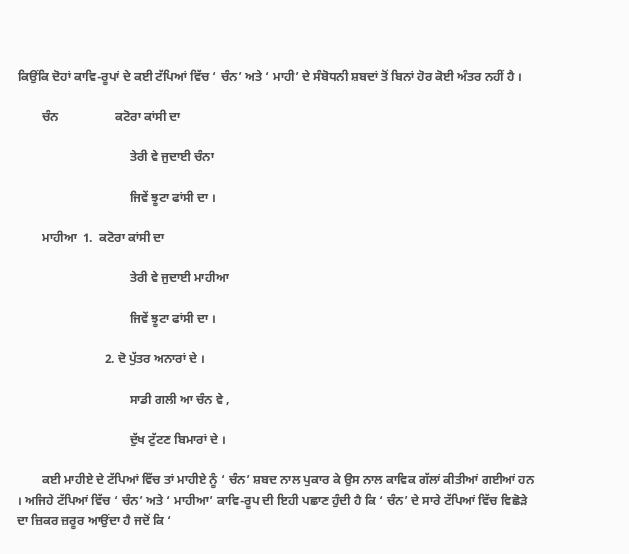ਕਿਉਂਕਿ ਦੋਹਾਂ ਕਾਵਿ-ਰੂਪਾਂ ਦੇ ਕਈ ਟੱਪਿਆਂ ਵਿੱਚ ‘ ਚੰਨ’ ਅਤੇ ‘ ਮਾਹੀ’ ਦੇ ਸੰਬੋਧਨੀ ਸ਼ਬਦਾਂ ਤੋਂ ਬਿਨਾਂ ਹੋਰ ਕੋਈ ਅੰਤਰ ਨਹੀਂ ਹੈ ।

        ਚੰਨ                  ਕਟੋਰਾ ਕਾਂਸੀ ਦਾ

                                    ਤੇਰੀ ਵੇ ਜੁਦਾਈ ਚੰਨਾ

                                    ਜਿਵੇਂ ਝੂਟਾ ਫਾਂਸੀ ਦਾ ।

        ਮਾਹੀਆ  1.  ਕਟੋਰਾ ਕਾਂਸੀ ਦਾ

                                    ਤੇਰੀ ਵੇ ਜੁਦਾਈ ਮਾਹੀਆ

                                    ਜਿਵੇਂ ਝੂਟਾ ਫਾਂਸੀ ਦਾ ।

                            2. ਦੋ ਪੁੱਤਰ ਅਨਾਰਾਂ ਦੇ ।

                                    ਸਾਡੀ ਗਲੀ ਆ ਚੰਨ ਵੇ ,

                                    ਦੁੱਖ ਟੁੱਟਣ ਬਿਮਾਰਾਂ ਦੇ ।

        ਕਈ ਮਾਹੀਏ ਦੇ ਟੱਪਿਆਂ ਵਿੱਚ ਤਾਂ ਮਾਹੀਏ ਨੂੰ ‘ ਚੰਨ’ ਸ਼ਬਦ ਨਾਲ ਪੁਕਾਰ ਕੇ ਉਸ ਨਾਲ ਕਾਵਿਕ ਗੱਲਾਂ ਕੀਤੀਆਂ ਗਈਆਂ ਹਨ । ਅਜਿਹੇ ਟੱਪਿਆਂ ਵਿੱਚ ‘ ਚੰਨ’ ਅਤੇ ‘ ਮਾਹੀਆ’ ਕਾਵਿ-ਰੂਪ ਦੀ ਇਹੀ ਪਛਾਣ ਹੁੰਦੀ ਹੈ ਕਿ ‘ ਚੰਨ’ ਦੇ ਸਾਰੇ ਟੱਪਿਆਂ ਵਿੱਚ ਵਿਛੋੜੇ ਦਾ ਜ਼ਿਕਰ ਜ਼ਰੂਰ ਆਉਂਦਾ ਹੈ ਜਦੋਂ ਕਿ ‘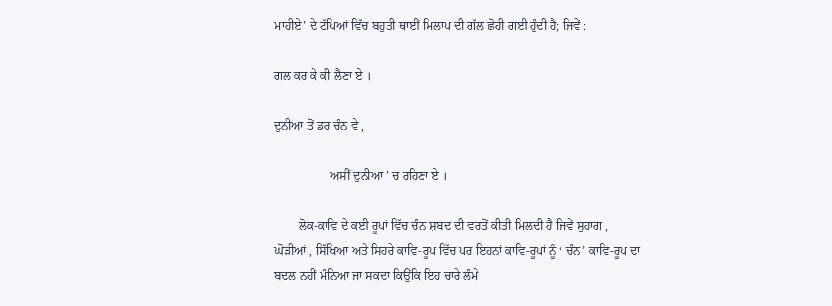ਮਾਹੀਏ’ ਦੇ ਟੱਪਿਆਂ ਵਿੱਚ ਬਹੁਤੀ ਥਾਈਂ ਮਿਲਾਪ ਦੀ ਗੱਲ ਛੋਹੀ ਗਈ ਹੁੰਦੀ ਹੈ; ਜਿਵੇਂ :

ਗਲ ਕਰ ਕੇ ਕੀ ਲੈਣਾ ਏ ।

ਦੁਨੀਆ ਤੋਂ ਡਰ ਚੰਨ ਵੇ ,

                  ਅਸੀਂ ਦੁਨੀਆ ’ ਚ ਰਹਿਣਾ ਏ ।

        ਲੋਕ-ਕਾਵਿ ਦੇ ਕਈ ਰੂਪਾਂ ਵਿੱਚ ਚੰਨ ਸ਼ਬਦ ਦੀ ਵਰਤੋਂ ਕੀਤੀ ਮਿਲਦੀ ਹੈ ਜਿਵੇਂ ਸੁਹਾਗ , ਘੋੜੀਆਂ , ਸਿੱਖਿਆ ਅਤੇ ਸਿਹਰੇ ਕਾਵਿ-ਰੂਪ ਵਿੱਚ ਪਰ ਇਹਨਾਂ ਕਾਵਿ-ਰੂਪਾਂ ਨੂੰ ‘ ਚੰਨ’ ਕਾਵਿ-ਰੂਪ ਦਾ ਬਦਲ ਨਹੀਂ ਮੰਨਿਆ ਜਾ ਸਕਦਾ ਕਿਉਂਕਿ ਇਹ ਚਾਰੇ ਲੰਮੇ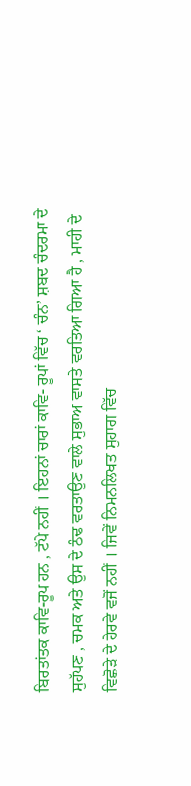ਬਿਰਤਾਂਤਕ ਕਾਵਿ-ਰੂਪ ਹਨ , ਟੱਪੇ ਨਹੀਂ । ਇਹਨਾਂ ਚਾਰਾਂ ਕਾਵਿ- ਰੂਪਾਂ ਵਿੱਚ ‘ ਚੰਨ’ ਸ਼ਬਦ ਚੰਦਰਮਾ ਦੇ ਸੁਹੱਪਣ , ਚਮਕ ਅਤੇ ਉਸ ਦੇ ਠੰਢ ਵਰਤਾਉਣ ਵਾਲੇ ਸੁਭਾਅ ਵਾਸਤੇ ਵਰਤਿਆ ਗਿਆ ਹੈ , ਮਾਹੀ ਦੇ ਵਿਛੋੜੇ ਦੇ ਹੇਰਵੇ ਵਜੋਂ ਨਹੀਂ । ਜਿਵੇਂ ਨਿਮਨਲਿਖਤ ਸੁਹਾਗ ਵਿੱਚ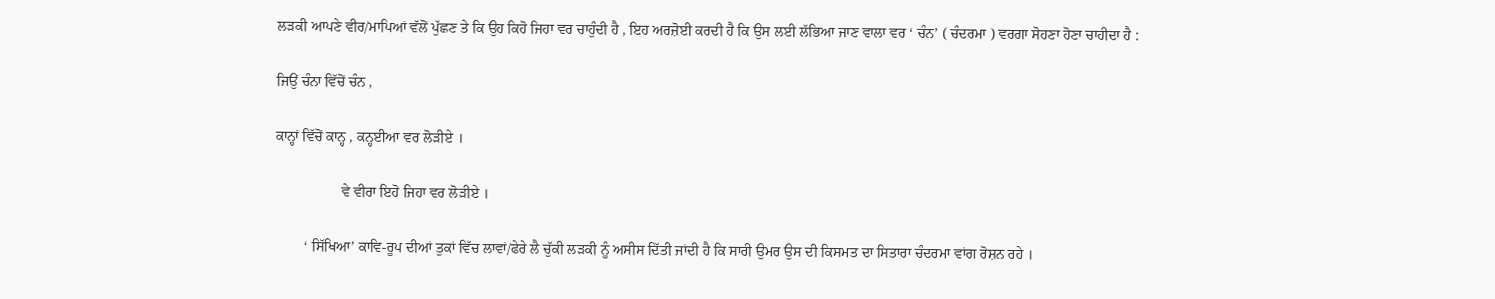ਲੜਕੀ ਆਪਣੇ ਵੀਰ/ਮਾਪਿਆਂ ਵੱਲੋਂ ਪੁੱਛਣ ਤੇ ਕਿ ਉਹ ਕਿਹੋ ਜਿਹਾ ਵਰ ਚਾਹੁੰਦੀ ਹੈ , ਇਹ ਅਰਜ਼ੋਈ ਕਰਦੀ ਹੈ ਕਿ ਉਸ ਲਈ ਲੱਭਿਆ ਜਾਣ ਵਾਲਾ ਵਰ ‘ ਚੰਨ’ ( ਚੰਦਰਮਾ ) ਵਰਗਾ ਸੋਹਣਾ ਹੋਣਾ ਚਾਹੀਦਾ ਹੈ :

ਜਿਉਂ ਚੰਨਾ ਵਿੱਚੋਂ ਚੰਨ ,

ਕਾਨ੍ਹਾਂ ਵਿੱਚੋਂ ਕਾਨ੍ਹ , ਕਨ੍ਹਈਆ ਵਰ ਲੋੜੀਏ ।

                  ਵੇ ਵੀਰਾ ਇਹੋ ਜਿਹਾ ਵਰ ਲੋੜੀਏ ।

        ‘ ਸਿੱਖਿਆ’ ਕਾਵਿ-ਰੂਪ ਦੀਆਂ ਤੁਕਾਂ ਵਿੱਚ ਲਾਵਾਂ/ਫੇਰੇ ਲੈ ਚੁੱਕੀ ਲੜਕੀ ਨੂੰ ਅਸੀਸ ਦਿੱਤੀ ਜਾਂਦੀ ਹੈ ਕਿ ਸਾਰੀ ਉਮਰ ਉਸ ਦੀ ਕਿਸਮਤ ਦਾ ਸਿਤਾਰਾ ਚੰਦਰਮਾ ਵਾਂਗ ਰੋਸ਼ਨ ਰਹੇ ।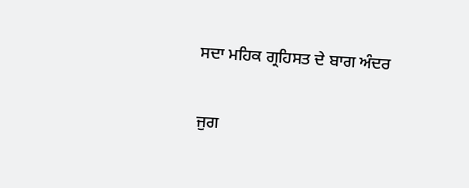ਸਦਾ ਮਹਿਕ ਗ੍ਰਹਿਸਤ ਦੇ ਬਾਗ ਅੰਦਰ

ਜੁਗ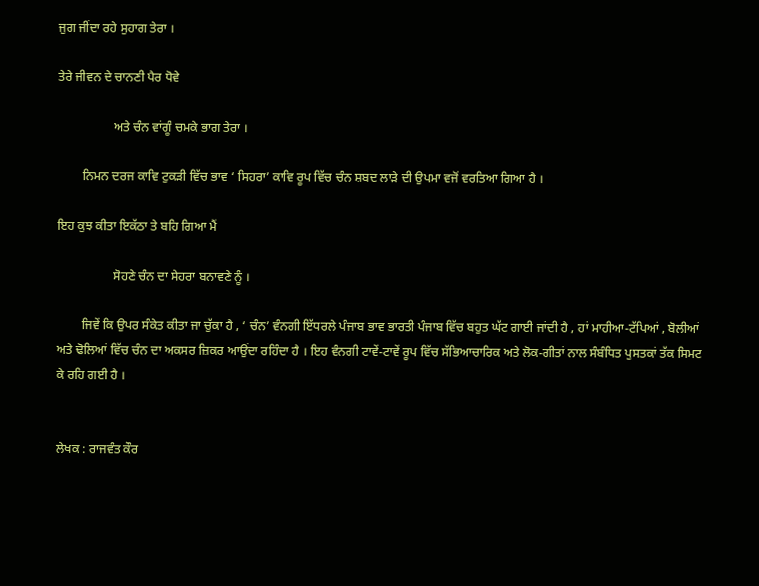ਜੁਗ ਜੀਂਦਾ ਰਹੇ ਸੁਹਾਗ ਤੇਰਾ ।

ਤੇਰੇ ਜੀਵਨ ਦੇ ਚਾਨਣੀ ਪੈਰ ਧੋਵੇ

                  ਅਤੇ ਚੰਨ ਵਾਂਗੂੰ ਚਮਕੇ ਭਾਗ ਤੇਰਾ ।

        ਨਿਮਨ ਦਰਜ ਕਾਵਿ ਟੁਕੜੀ ਵਿੱਚ ਭਾਵ ‘ ਸਿਹਰਾ’ ਕਾਵਿ ਰੂਪ ਵਿੱਚ ਚੰਨ ਸ਼ਬਦ ਲਾੜੇ ਦੀ ਉਪਮਾ ਵਜੋਂ ਵਰਤਿਆ ਗਿਆ ਹੈ ।

ਇਹ ਕੁਝ ਕੀਤਾ ਇਕੱਠਾ ਤੇ ਬਹਿ ਗਿਆ ਮੈਂ

                  ਸੋਹਣੇ ਚੰਨ ਦਾ ਸੇਹਰਾ ਬਨਾਵਣੇ ਨੂੰ ।

        ਜਿਵੇਂ ਕਿ ਉਪਰ ਸੰਕੇਤ ਕੀਤਾ ਜਾ ਚੁੱਕਾ ਹੈ , ‘ ਚੰਨ’ ਵੰਨਗੀ ਇੱਧਰਲੇ ਪੰਜਾਬ ਭਾਵ ਭਾਰਤੀ ਪੰਜਾਬ ਵਿੱਚ ਬਹੁਤ ਘੱਟ ਗਾਈ ਜਾਂਦੀ ਹੈ , ਹਾਂ ਮਾਹੀਆ-ਟੱਪਿਆਂ , ਬੋਲੀਆਂ ਅਤੇ ਢੋਲਿਆਂ ਵਿੱਚ ਚੰਨ ਦਾ ਅਕਸਰ ਜ਼ਿਕਰ ਆਉਂਦਾ ਰਹਿੰਦਾ ਹੈ । ਇਹ ਵੰਨਗੀ ਟਾਵੇਂ-ਟਾਵੇਂ ਰੂਪ ਵਿੱਚ ਸੱਭਿਆਚਾਰਿਕ ਅਤੇ ਲੋਕ-ਗੀਤਾਂ ਨਾਲ ਸੰਬੰਧਿਤ ਪੁਸਤਕਾਂ ਤੱਕ ਸਿਮਟ ਕੇ ਰਹਿ ਗਈ ਹੈ ।


ਲੇਖਕ : ਰਾਜਵੰਤ ਕੌਰ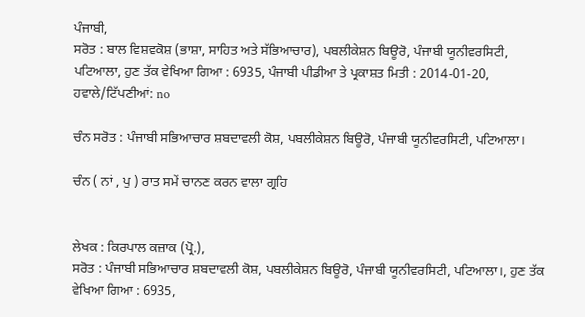ਪੰਜਾਬੀ,
ਸਰੋਤ : ਬਾਲ ਵਿਸ਼ਵਕੋਸ਼ (ਭਾਸ਼ਾ, ਸਾਹਿਤ ਅਤੇ ਸੱਭਿਆਚਾਰ), ਪਬਲੀਕੇਸ਼ਨ ਬਿਊਰੋ, ਪੰਜਾਬੀ ਯੂਨੀਵਰਸਿਟੀ, ਪਟਿਆਲਾ, ਹੁਣ ਤੱਕ ਵੇਖਿਆ ਗਿਆ : 6935, ਪੰਜਾਬੀ ਪੀਡੀਆ ਤੇ ਪ੍ਰਕਾਸ਼ਤ ਮਿਤੀ : 2014-01-20, ਹਵਾਲੇ/ਟਿੱਪਣੀਆਂ: no

ਚੰਨ ਸਰੋਤ : ਪੰਜਾਬੀ ਸਭਿਆਚਾਰ ਸ਼ਬਦਾਵਲੀ ਕੋਸ਼, ਪਬਲੀਕੇਸ਼ਨ ਬਿਊਰੋ, ਪੰਜਾਬੀ ਯੂਨੀਵਰਸਿਟੀ, ਪਟਿਆਲਾ।

ਚੰਨ ( ਨਾਂ , ਪੁ ) ਰਾਤ ਸਮੇਂ ਚਾਨਣ ਕਰਨ ਵਾਲਾ ਗ੍ਰਹਿ


ਲੇਖਕ : ਕਿਰਪਾਲ ਕਜ਼ਾਕ (ਪ੍ਰੋ.),
ਸਰੋਤ : ਪੰਜਾਬੀ ਸਭਿਆਚਾਰ ਸ਼ਬਦਾਵਲੀ ਕੋਸ਼, ਪਬਲੀਕੇਸ਼ਨ ਬਿਊਰੋ, ਪੰਜਾਬੀ ਯੂਨੀਵਰਸਿਟੀ, ਪਟਿਆਲਾ।, ਹੁਣ ਤੱਕ ਵੇਖਿਆ ਗਿਆ : 6935,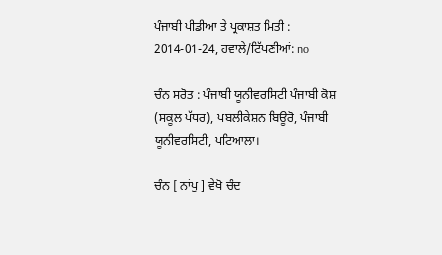ਪੰਜਾਬੀ ਪੀਡੀਆ ਤੇ ਪ੍ਰਕਾਸ਼ਤ ਮਿਤੀ : 2014-01-24, ਹਵਾਲੇ/ਟਿੱਪਣੀਆਂ: no

ਚੰਨ ਸਰੋਤ : ਪੰਜਾਬੀ ਯੂਨੀਵਰਸਿਟੀ ਪੰਜਾਬੀ ਕੋਸ਼ (ਸਕੂਲ ਪੱਧਰ), ਪਬਲੀਕੇਸ਼ਨ ਬਿਊਰੋ, ਪੰਜਾਬੀ ਯੂਨੀਵਰਸਿਟੀ, ਪਟਿਆਲਾ।

ਚੰਨ [ ਨਾਂਪੁ ] ਵੇਖੋ ਚੰਦ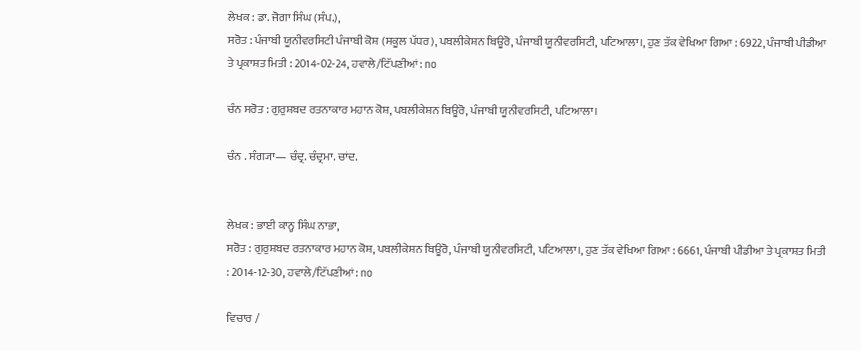ਲੇਖਕ : ਡਾ. ਜੋਗਾ ਸਿੰਘ (ਸੰਪ.),
ਸਰੋਤ : ਪੰਜਾਬੀ ਯੂਨੀਵਰਸਿਟੀ ਪੰਜਾਬੀ ਕੋਸ਼ (ਸਕੂਲ ਪੱਧਰ), ਪਬਲੀਕੇਸ਼ਨ ਬਿਊਰੋ, ਪੰਜਾਬੀ ਯੂਨੀਵਰਸਿਟੀ, ਪਟਿਆਲਾ।, ਹੁਣ ਤੱਕ ਵੇਖਿਆ ਗਿਆ : 6922, ਪੰਜਾਬੀ ਪੀਡੀਆ ਤੇ ਪ੍ਰਕਾਸ਼ਤ ਮਿਤੀ : 2014-02-24, ਹਵਾਲੇ/ਟਿੱਪਣੀਆਂ: no

ਚੰਨ ਸਰੋਤ : ਗੁਰੁਸ਼ਬਦ ਰਤਨਾਕਾਰ ਮਹਾਨ ਕੋਸ਼, ਪਬਲੀਕੇਸ਼ਨ ਬਿਊਰੋ, ਪੰਜਾਬੀ ਯੂਨੀਵਰਸਿਟੀ, ਪਟਿਆਲਾ।

ਚੰਨ . ਸੰਗ੍ਯਾ— ਚੰਦ੍ਰ. ਚੰਦ੍ਰਮਾ. ਚਾਂਦ.


ਲੇਖਕ : ਭਾਈ ਕਾਨ੍ਹ ਸਿੰਘ ਨਾਭਾ,
ਸਰੋਤ : ਗੁਰੁਸ਼ਬਦ ਰਤਨਾਕਾਰ ਮਹਾਨ ਕੋਸ਼, ਪਬਲੀਕੇਸ਼ਨ ਬਿਊਰੋ, ਪੰਜਾਬੀ ਯੂਨੀਵਰਸਿਟੀ, ਪਟਿਆਲਾ।, ਹੁਣ ਤੱਕ ਵੇਖਿਆ ਗਿਆ : 6661, ਪੰਜਾਬੀ ਪੀਡੀਆ ਤੇ ਪ੍ਰਕਾਸ਼ਤ ਮਿਤੀ : 2014-12-30, ਹਵਾਲੇ/ਟਿੱਪਣੀਆਂ: no

ਵਿਚਾਰ /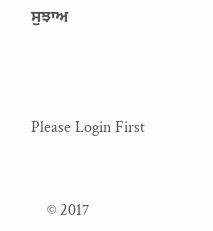ਸੁਝਾਅ



Please Login First


    © 2017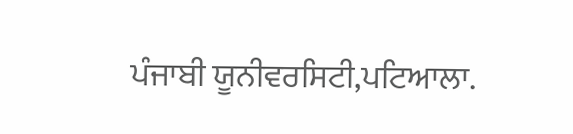ਪੰਜਾਬੀ ਯੂਨੀਵਰਸਿਟੀ,ਪਟਿਆਲਾ.